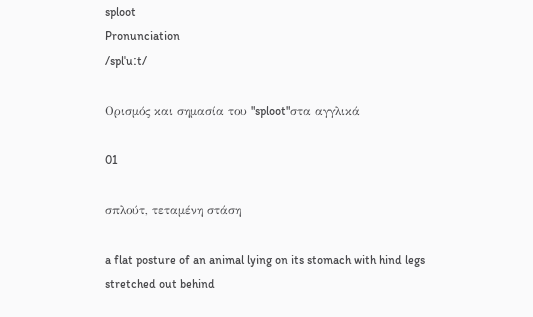sploot
Pronunciation
/splˈuːt/

Ορισμός και σημασία του "sploot"στα αγγλικά

01

σπλούτ, τεταμένη στάση

a flat posture of an animal lying on its stomach with hind legs stretched out behind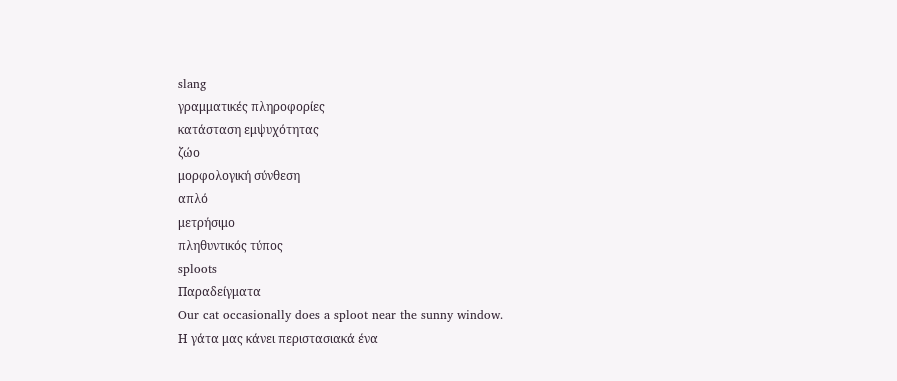slang
γραμματικές πληροφορίες
κατάσταση εμψυχότητας
ζώο
μορφολογική σύνθεση
απλό
μετρήσιμο
πληθυντικός τύπος
sploots
Παραδείγματα
Our cat occasionally does a sploot near the sunny window.
Η γάτα μας κάνει περιστασιακά ένα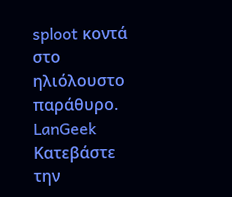sploot κοντά στο ηλιόλουστο παράθυρο.
LanGeek
Κατεβάστε την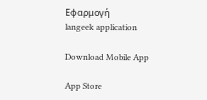Εφαρμογή
langeek application

Download Mobile App

App Store